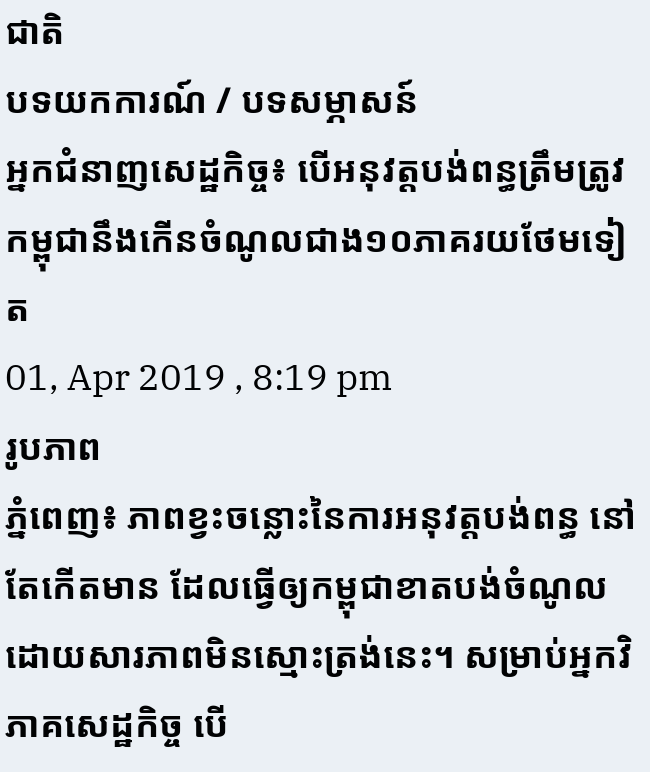ជាតិ
បទយកការណ៍ / បទសម្ភាសន៍
អ្នកជំនាញសេដ្ឋកិច្ច៖ បើអនុវត្តបង់ពន្ធត្រឹមត្រូវ កម្ពុជានឹងកើនចំណូលជាង១០ភាគរយថែមទៀត
01, Apr 2019 , 8:19 pm
រូបភាព
ភ្នំពេញ៖ ភាពខ្វះចន្លោះនៃការអនុវត្តបង់ពន្ធ នៅតែកើតមាន ដែលធ្វើឲ្យកម្ពុជាខាតបង់ចំណូល ដោយសារភាពមិនស្មោះត្រង់នេះ។ សម្រាប់អ្នកវិភាគសេដ្ឋកិច្ច បើ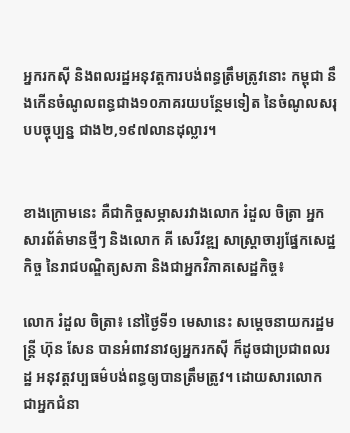អ្នករកស៊ី និងពលរដ្ឋអនុវត្តការបង់ពន្ធត្រឹមត្រូវនោះ កម្ពុជា នឹងកើនចំណូលពន្ធជាង១០ភាគរយបន្ថែមទៀត នៃចំណូលសរុបបច្ចុប្បន្ន ជាង២,១៩៧លានដុល្លារ។


ខាងក្រោមនេះ គឺជាកិច្ចសម្ភាសរវាងលោក រំដួល ចិត្រា អ្នកសារព័ត៌មានថ្មីៗ និងលោក គី សេរីវឌ្ឍ សាស្ត្រាចារ្យផ្នែកសេដ្ឋកិច្ច នៃរាជបណ្ឌិត្យសភា និងជាអ្នកវិភាគសេដ្ឋកិច្ច៖

លោក រំដួល ចិត្រា៖ នៅថ្ងៃទី១ មេសានេះ សម្ដេចនាយករដ្ឋមន្ត្រី ហ៊ុន សែន បានអំពាវនាវឲ្យអ្នករកស៊ី ក៏ដូចជាប្រជាពលរដ្ឋ អនុវត្តវប្បធម៌បង់ពន្ធឲ្យបានត្រឹមត្រូវ។ ដោយសារលោក ជាអ្នកជំនា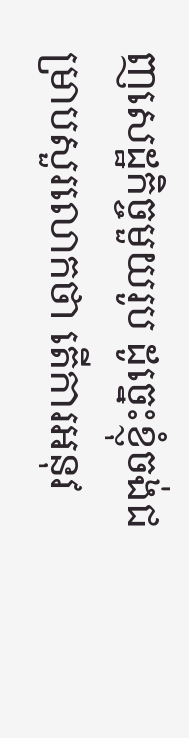ញសេដ្ឋកិច្ចមួយរូប ដូច្នេះខ្ញុំចង់ជម្រាបសួរលោកថា តើការអនុវ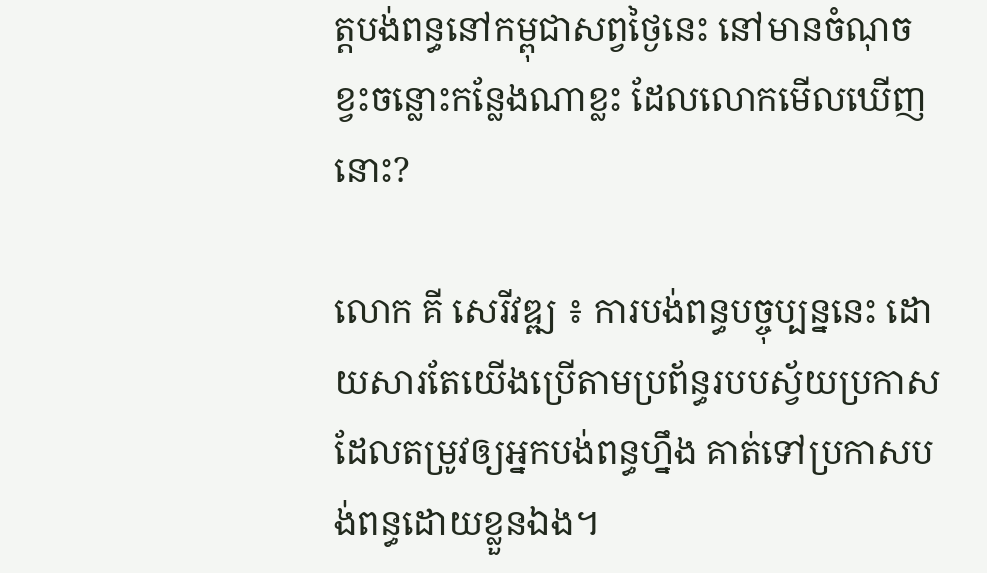ត្តបង់ពន្ធនៅកម្ពុជាសព្វថ្ងៃនេះ នៅមានចំណុចខ្វះចន្លោះកន្លែងណាខ្លះ ដែលលោកមើលឃើញនោះ?

លោក គី សេរីវឌ្ឍ ៖ ការបង់ពន្ធបច្ចុប្បន្ននេះ ដោយសារតែយើងប្រើតាមប្រព័ន្ធរបបស្វ័យប្រកាស ដែលតម្រូវឲ្យអ្នកបង់ពន្ធហ្នឹង គាត់ទៅប្រកាសបង់ពន្ធដោយខ្លួនឯង។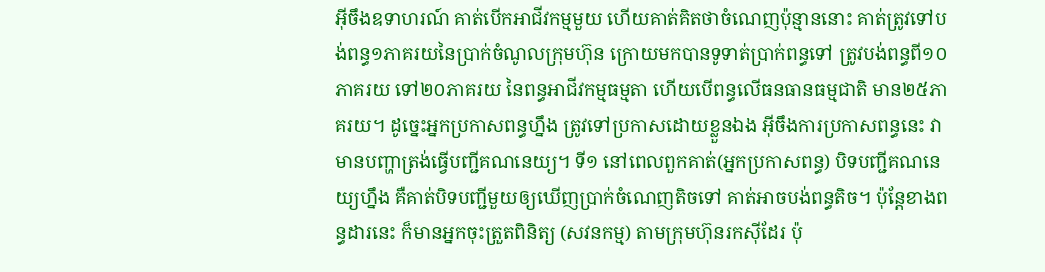អ៊ីចឹងឧទាហរណ៍ គាត់បើកអាជីវកម្មមួយ ហើយគាត់គិតថាចំណេញប៉ុន្មាននោះ គាត់ត្រូវទៅបង់ពន្ធ១ភាគរយនៃប្រាក់ចំណូលក្រុមហ៊ុន ក្រោយមកបានទូទាត់ប្រាក់ពន្ធទៅ ត្រូវបង់ពន្ធពី១០ភាគរយ ទៅ២០ភាគរយ នៃពន្ធអាជីវកម្មធម្មតា ហើយបើពន្ធលើធនធានធម្មជាតិ មាន២៥ភាគរយ។ ដូច្នេះអ្នកប្រកាសពន្ធហ្នឹង ត្រូវទៅប្រកាសដោយខ្លួនឯង អ៊ីចឹងការប្រកាសពន្ធនេះ វាមានបញ្ហាត្រង់ធ្វើបញ្ជីគណនេយ្យ។ ទី១ នៅពេលពួកគាត់(អ្នកប្រកាសពន្ធ) បិទបញ្ជីគណនេយ្យហ្នឹង គឺគាត់បិទបញ្ជីមួយឲ្យឃើញប្រាក់ចំណេញតិចទៅ គាត់អាចបង់ពន្ធតិច។ ប៉ុន្តែខាងពន្ធដារនេះ ក៏មានអ្នកចុះត្រួតពិនិត្យ (សវនកម្ម) តាមក្រុមហ៊ុនរកស៊ីដែរ ប៉ុ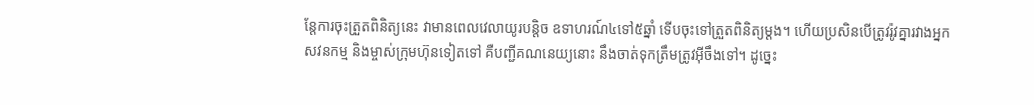ន្តែការចុះត្រួតពិនិត្យនេះ វាមានពេលវេលាយូរបន្តិច ឧទាហរណ៍៤ទៅ៥ឆ្នាំ ទើបចុះទៅត្រួតពិនិត្យម្ដង។ ហើយប្រសិនបើត្រូវរ៉ូវគ្នារវាងអ្នកសវនកម្ម និងម្ចាស់ក្រុមហ៊ុនទៀតទៅ គឺបញ្ជីគណនេយ្យនោះ នឹងចាត់ទុកត្រឹមត្រូវអ៊ីចឹងទៅ។ ដូច្នេះ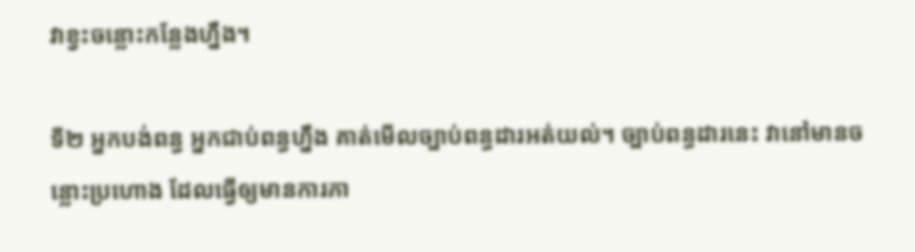វាខ្វះចន្លោះកន្លែងហ្នឹង។

ទី២ អ្នកបង់ពន្ធ អ្នកជាប់ពន្ធហ្នឹង គាត់មើលច្បាប់ពន្ធដារអត់យល់។ ច្បាប់ពន្ធដារនេះ វានៅមានចន្លោះប្រហោង ដែលធ្វើឲ្យមានការភា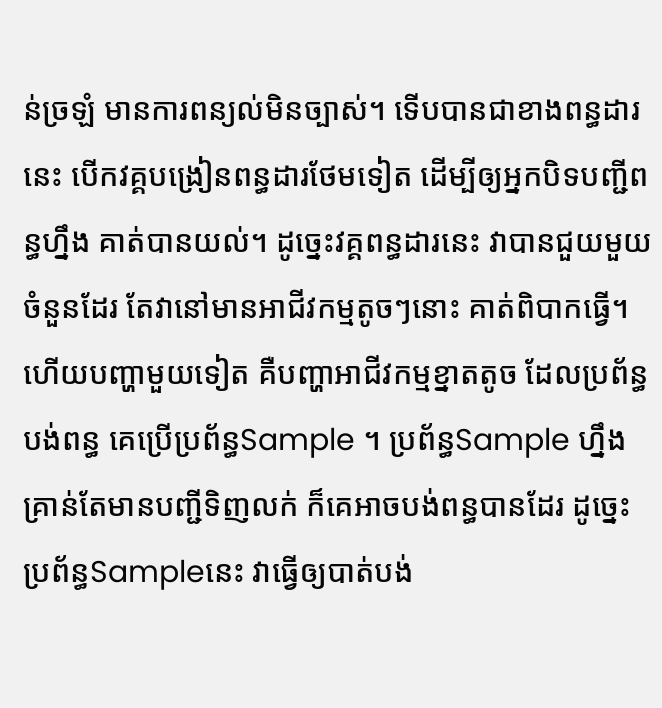ន់ច្រឡំ មានការពន្យល់មិនច្បាស់។ ទើបបានជាខាងពន្ធដារនេះ បើកវគ្គបង្រៀនពន្ធដារថែមទៀត ដើម្បីឲ្យអ្នកបិទបញ្ជីពន្ធហ្នឹង គាត់បានយល់។ ដូច្នេះវគ្គពន្ធដារនេះ វាបានជួយមួយចំនួនដែរ តែវានៅមានអាជីវកម្មតូចៗនោះ គាត់ពិបាកធ្វើ។ ហើយបញ្ហាមួយទៀត គឺបញ្ហាអាជីវកម្មខ្នាតតូច ដែលប្រព័ន្ធបង់ពន្ធ គេប្រើប្រព័ន្ធSample ។ ប្រព័ន្ធSample ហ្នឹង គ្រាន់តែមានបញ្ជីទិញលក់ ក៏គេអាចបង់ពន្ធបានដែរ ដូច្នេះប្រព័ន្ធSampleនេះ វាធ្វើឲ្យបាត់បង់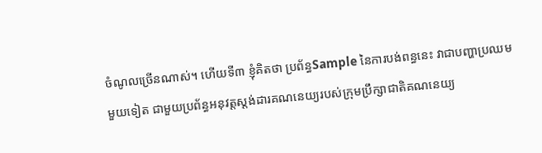ចំណូលច្រើនណាស់។ ហើយទី៣ ខ្ញុំគិតថា ប្រព័ន្ធSample នៃការបង់ពន្ធនេះ វាជាបញ្ហាប្រឈមមួយទៀត ជាមួយប្រព័ន្ធអនុវត្តស្ដង់ដារគណនេយ្យរបស់ក្រុមប្រឹក្សាជាតិគណនេយ្យ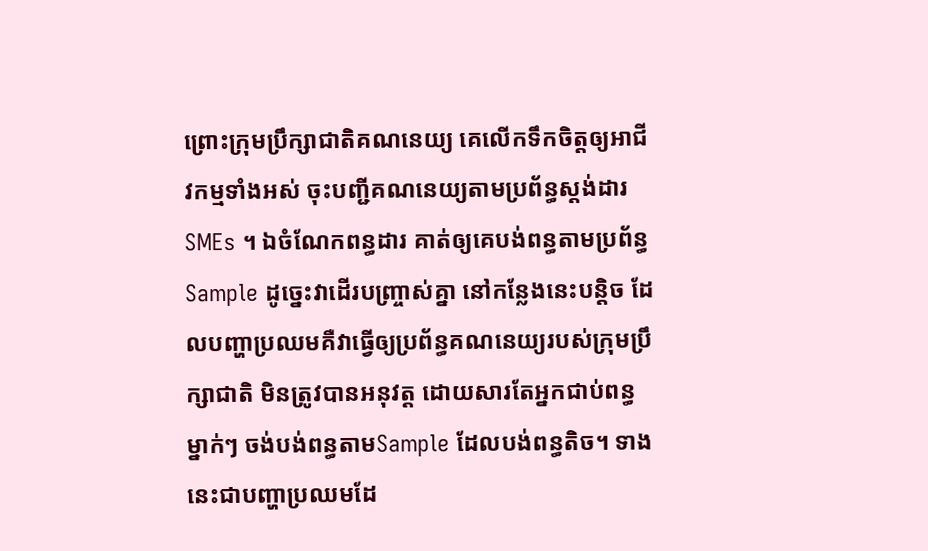ព្រោះក្រុមប្រឹក្សាជាតិគណនេយ្យ គេលើកទឹកចិត្តឲ្យអាជីវកម្មទាំងអស់ ចុះបញ្ជីគណនេយ្យតាមប្រព័ន្ធស្ដង់ដារ SMEs ។ ឯចំណែកពន្ធដារ គាត់ឲ្យគេបង់ពន្ធតាមប្រព័ន្ធ Sample ដូច្នេះវាដើរបញ្ច្រាស់គ្នា នៅកន្លែងនេះបន្តិច ដែលបញ្ហាប្រឈមគឺវាធ្វើឲ្យប្រព័ន្ធគណនេយ្យរបស់ក្រុមប្រឹក្សាជាតិ មិនត្រូវបានអនុវត្ត ដោយសារតែអ្នកជាប់ពន្ធម្នាក់ៗ ចង់បង់ពន្ធតាមSample ដែលបង់ពន្ធតិច។ ទាងនេះជាបញ្ហាប្រឈមដែ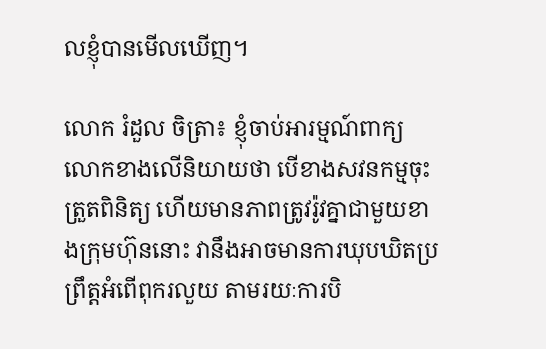លខ្ញុំបានមើលឃើញ។

លោក រំដួល ចិត្រា៖ ខ្ញុំចាប់អារម្មណ៍ពាក្យលោកខាងលើនិយាយថា បើខាងសវនកម្មចុះត្រួតពិនិត្យ ហើយមានភាពត្រូវរ៉ូវគ្នាជាមួយខាងក្រុមហ៊ុននោះ វានឹងអាចមានការឃុបឃិតប្រព្រឹត្តអំពើពុករលួយ តាមរយៈការបិ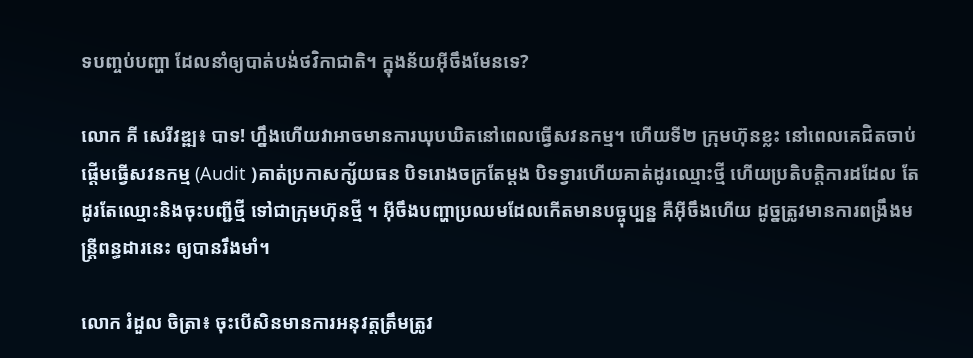ទបញ្ចប់បញ្ហា ដែលនាំឲ្យបាត់បង់ថវិកាជាតិ។ ក្នុងន័យអ៊ីចឹងមែនទេ?

លោក គី សេរីវឌ្ឍ៖ បាទ! ហ្នឹងហើយវាអាចមានការឃុបឃិតនៅពេលធ្វើសវនកម្ម។ ហើយទី២ ក្រុមហ៊ុនខ្លះ នៅពេលគេជិតចាប់ផ្ដើមធ្វើសវនកម្ម (Audit )គាត់ប្រកាសក្ស័យធន បិទរោងចក្រតែម្ដង បិទទ្វារហើយគាត់ដូរឈ្មោះថ្មី ហើយប្រតិបត្តិការដដែល តែដូរតែឈ្មោះនិងចុះបញ្ជីថ្មី ទៅជាក្រុមហ៊ុនថ្មី ។ អ៊ីចឹងបញ្ហាប្រឈមដែលកើតមានបច្ចុប្បន្ន គឺអ៊ីចឹងហើយ ដូច្នត្រូវមានការពង្រឹងមន្ត្រីពន្ធដារនេះ ឲ្យបានរឹងមាំ។

លោក រំដួល ចិត្រា៖ ចុះបើសិនមានការអនុវត្តត្រឹមត្រូវ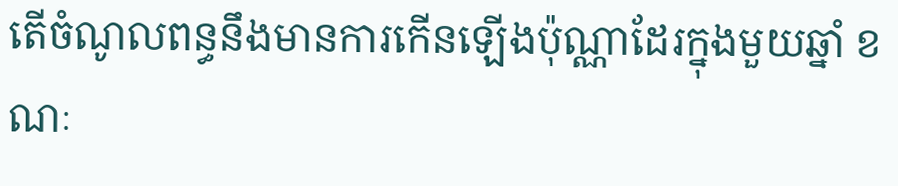តើចំណូលពន្ធនឹងមានការកើនឡើងប៉ុណ្ណាដែរក្នុងមួយឆ្នាំ ខណៈ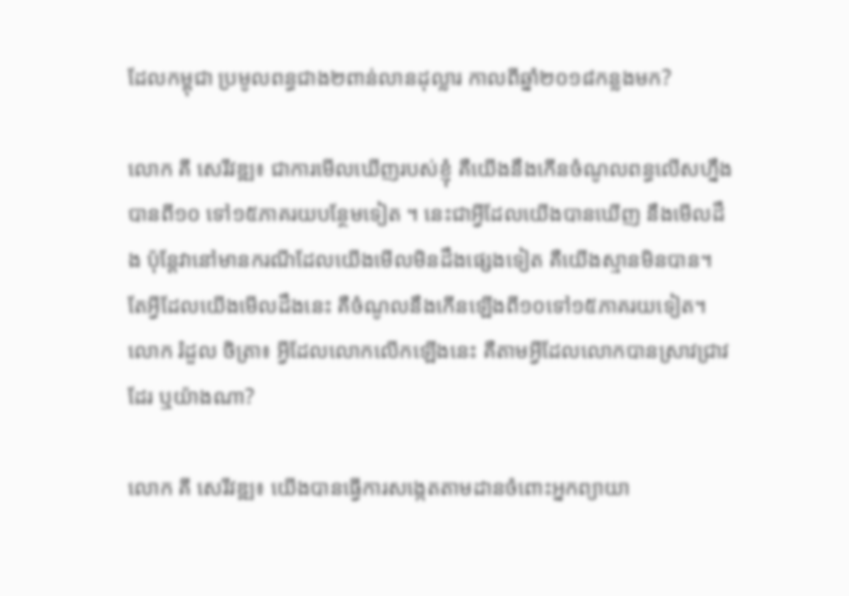ដែលកម្ពុជា ប្រមូលពន្ធជាង២ពាន់លានដុល្លារ កាលពីឆ្នាំ២០១៨កន្លងមក?

លោក គី សេរីវឌ្ឍ៖ ជាការមើលឃើញរបស់ខ្ញុំ គឺយើងនឹងកើនចំណូលពន្ធលើសហ្នឹង បានពី១០ ទៅ១៥ភាគរយបន្ថែមទៀត ។ នេះជាអ្វីដែលយើងបានឃើញ នឹងមើលដឹង ប៉ុន្តែវានៅមានករណីដែលយើងមើលមិនដឹងផ្សេងទៀត គឺយើងស្មានមិនបាន។ តែអ្វីដែលយើងមើលដឹងនេះ គឺចំណូលនឹងកើនឡើងពី១០ទៅ១៥ភាគរយទៀត។
លោក រំដួល ចិត្រា៖ អ្វីដែលលោកលើកឡើងនេះ គឺតាមអ្វីដែលលោកបានស្រាវជ្រាវដែរ ឬយ៉ាងណា?

លោក គី សេរីវឌ្ឍ៖ យើងបានធ្វើការសង្កេតតាមដានចំពោះអ្នកព្យាយា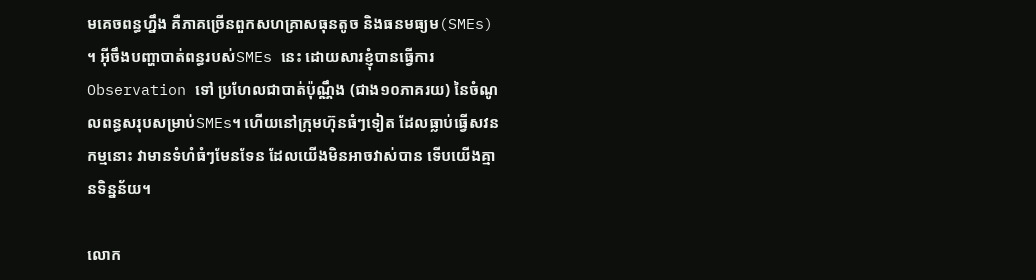មគេចពន្ធហ្នឹង គឺភាគច្រើនពួកសហគ្រាសធុនតូច និងធនមធ្យម(SMEs) ។ អ៊ីចឹងបញ្ហាបាត់ពន្ធរបស់SMEs នេះ ដោយសារខ្ញុំបានធ្វើការ Observation ទៅ ប្រហែលជាបាត់ប៉ុណ្ណឹង (ជាង១០ភាគរយ) នៃចំណូលពន្ធសរុបសម្រាប់SMEs។ ហើយនៅក្រុមហ៊ុនធំៗទៀត ដែលធ្លាប់ធ្វើសវនកម្មនោះ វាមានទំហំធំៗមែនទែន ដែលយើងមិនអាចវាស់បាន ទើបយើងគ្មានទិន្នន័យ។

លោក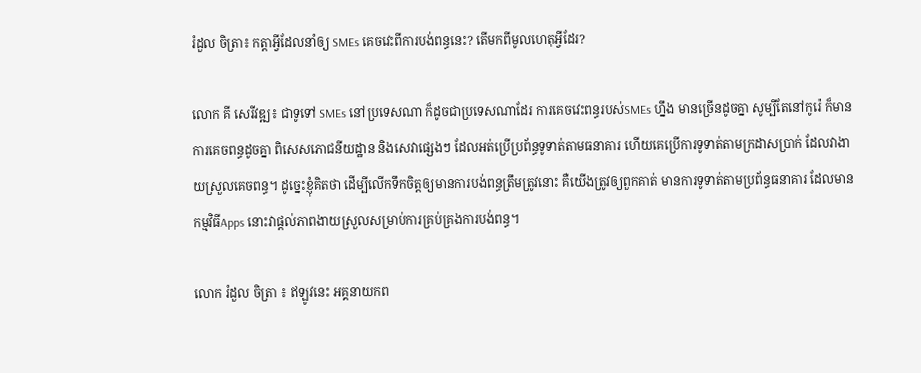រំដួល ចិត្រា៖ កត្តាអ្វីដែលនាំឲ្យ SMEs គេចវេះពីការបង់ពន្ធនេះ? តើមកពីមូលហេតុអ្វីដែរ?

លោក គី សេរីវឌ្ឍ៖ ជាទូទៅ SMEs នៅប្រទេសណា ក៏ដូចជាប្រទេសណាដែរ ការគេចវេះពន្ធរបស់SMEs ហ្នឹង មានច្រើនដូចគ្នា សូម្បីតែនៅកូរ៉េ ក៏មានការគេចពន្ធដូចគ្នា ពិសេសភោជនីយដ្ឋាន និងសេវាផ្សេងៗ ដែលអត់ប្រើប្រព័ន្ធទូទាត់តាមធនាគារ ហើយគេប្រើការទូទាត់តាមក្រដាសប្រាក់ ដែលវាងាយស្រួលគេចពន្ធ។ ដូច្នេះខ្ញុំគិតថា ដើម្បីលើកទឹកចិត្តឲ្យមានការបង់ពន្ធត្រឹមត្រូវនោះ គឺយើងត្រូវឲ្យពួកគាត់ មានការទូទាត់តាមប្រព័ន្ធធនាគារ ដែលមានកម្មវិធីApps នោះវាផ្ដល់ភាពងាយស្រួលសម្រាប់ការគ្រប់គ្រងការបង់ពន្ធ។

លោក រំដួល ចិត្រា ៖ ឥឡូវនេះ អគ្គនាយកព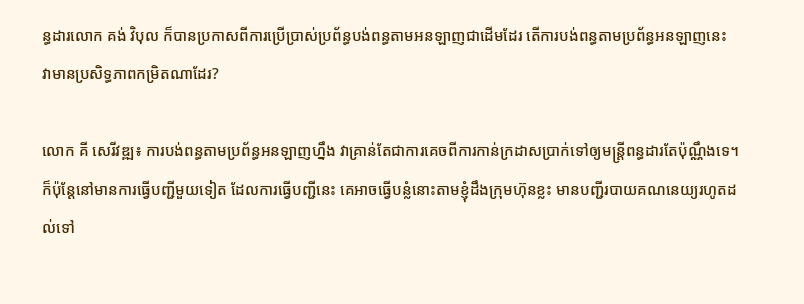ន្ធដារលោក គង់ វិបុល ក៏បានប្រកាសពីការប្រើប្រាស់ប្រព័ន្ធបង់ពន្ធតាមអនឡាញជាដើមដែរ តើការបង់ពន្ធតាមប្រព័ន្ធអនឡាញនេះ វាមានប្រសិទ្ធភាពកម្រិតណាដែរ?

លោក គី សេរីវឌ្ឍ៖ ការបង់ពន្ធតាមប្រព័ន្ធអនឡាញហ្នឹង វាគ្រាន់តែជាការគេចពីការកាន់ក្រដាសប្រាក់ទៅឲ្យមន្ត្រីពន្ធដារតែប៉ុណ្ណឹងទេ។ ក៏ប៉ុន្តែនៅមានការធ្វើបញ្ជីមួយទៀត ដែលការធ្វើបញ្ជីនេះ គេអាចធ្វើបន្លំនោះតាមខ្ញុំដឹងក្រុមហ៊ុនខ្លះ មានបញ្ជីរបាយគណនេយ្យរហូតដល់ទៅ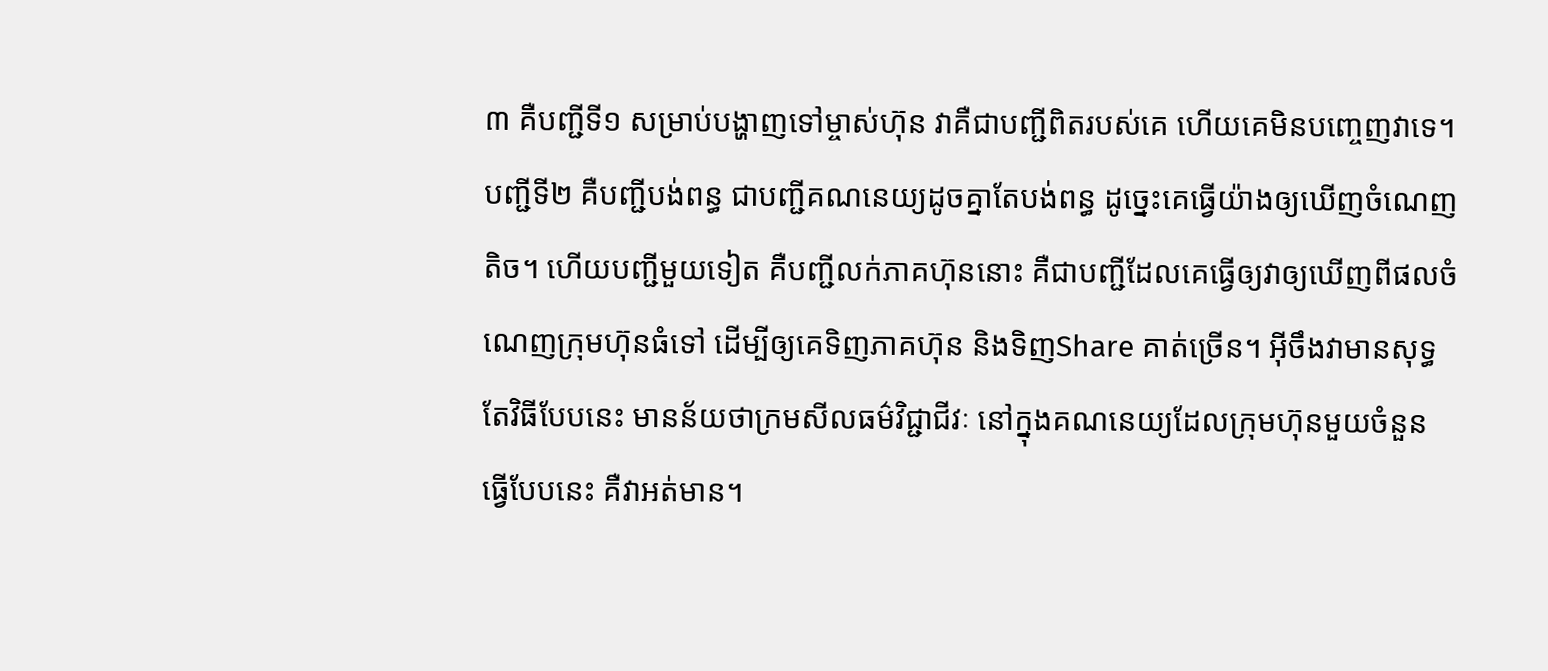៣ គឺបញ្ជីទី១ សម្រាប់បង្ហាញទៅម្ចាស់ហ៊ុន វាគឺជាបញ្ជីពិតរបស់គេ ហើយគេមិនបញ្ចេញវាទេ។ បញ្ជីទី២ គឺបញ្ជីបង់ពន្ធ ជាបញ្ជីគណនេយ្យដូចគ្នាតែបង់ពន្ធ ដូច្នេះគេធ្វើយ៉ាងឲ្យឃើញចំណេញតិច។ ហើយបញ្ជីមួយទៀត គឺបញ្ជីលក់ភាគហ៊ុននោះ គឺជាបញ្ជីដែលគេធ្វើឲ្យវាឲ្យឃើញពីផលចំណេញក្រុមហ៊ុនធំទៅ ដើម្បីឲ្យគេទិញភាគហ៊ុន និងទិញShare គាត់ច្រើន។ អ៊ីចឹងវាមានសុទ្ធតែវិធីបែបនេះ មានន័យថាក្រមសីលធម៌វិជ្ជាជីវៈ នៅក្នុងគណនេយ្យដែលក្រុមហ៊ុនមួយចំនួន ធ្វើបែបនេះ គឺវាអត់មាន។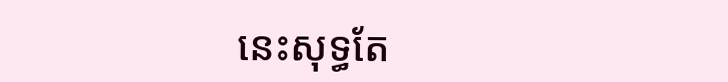នេះសុទ្ធតែ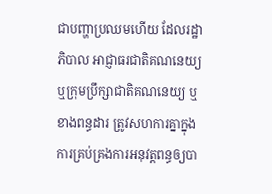ជាបញ្ហាប្រឈមហើយ ដែលរដ្ឋាភិបាល អាជ្ញាធរជាតិគណនេយ្យ ឬក្រុមប្រឹក្សាជាតិគណនេយ្យ ឬខាងពន្ធដារ ត្រូវសហការគ្នាក្នុងការគ្រប់គ្រងការអនុវត្តពន្ធឲ្យបា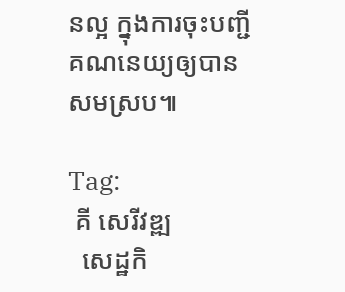នល្អ ក្នុងការចុះបញ្ជីគណនេយ្យឲ្យបានសមស្រប៕

Tag:
 គី សេរីវឌ្ឍ
  សេដ្ឋកិ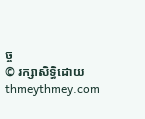ច្ច
© រក្សាសិទ្ធិដោយ thmeythmey.com